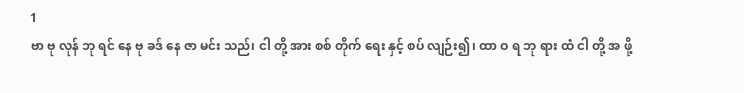1
ဗာ ဗု လုန် ဘု ရင် နေ ဗု ခဒ် နေ ဇာ မင်း သည်၊ ငါ တို့ အား စစ် တိုက် ရေး နှင့် စပ် လျဉ်း၍၊ ထာ ဝ ရ ဘု ရား ထံ ငါ တို့ အ ဖို့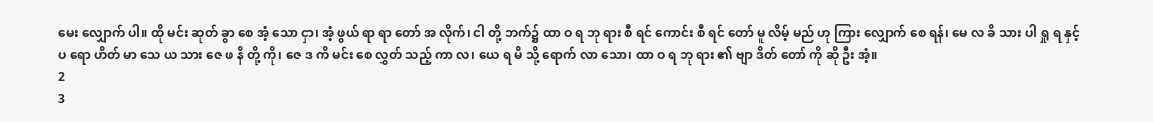မေး လျှောက် ပါ။ ထို မင်း ဆုတ် ခွာ စေ အံ့ သော ငှာ၊ အံ့ ဖွယ် ရာ ရာ တော် အ လိုက်၊ ငါ တို့ ဘက်၌ ထာ ဝ ရ ဘု ရား စီ ရင် ကောင်း စီ ရင် တော် မူ လိမ့် မည် ဟု ကြား လျှောက် စေ ရန်၊ မေ လ ခိ သား ပါ ရှု ရ နှင့် ပ ရော ဟိတ် မာ သေ ယ သား ဇေ ဖ နိ တို့ ကို၊ ဇေ ဒ ကိ မင်း စေ လွှတ် သည့် ကာ လ၊ ယေ ရ မိ သို့ ရောက် လာ သော၊ ထာ ဝ ရ ဘု ရား ၏ ဗျာ ဒိတ် တော် ကို ဆို ဦး အံ့။
2
3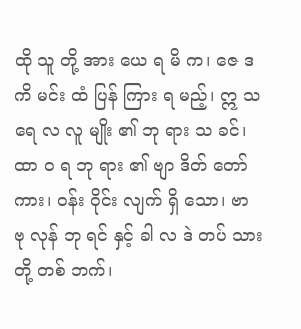ထို သူ တို့ အား ယေ ရ မိ က၊ ဇေ ဒ ကိ မင်း ထံ ပြန် ကြား ရ မည့်၊ ဣ သ ရေ လ လူ မျိုး ၏ ဘု ရား သ ခင်၊ ထာ ဝ ရ ဘု ရား ၏ ဗျာ ဒိတ် တော် ကား၊ ဝန်း ဝိုင်း လျက် ရှိ သော၊ ဗာ ဗု လုန် ဘု ရင် နှင့် ခါ လ ဒဲ တပ် သား တို့ တစ် ဘက်၊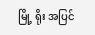မြို့ ရိုး အပြင်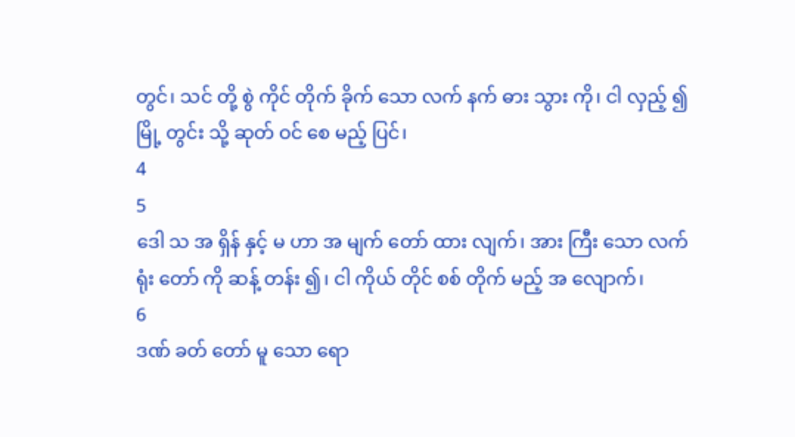တွင်၊ သင် တို့ စွဲ ကိုင် တိုက် ခိုက် သော လက် နက် ဓား သွား ကို၊ ငါ လှည့် ၍ မြို့ တွင်း သို့ ဆုတ် ဝင် စေ မည့် ပြင်၊
4
5
ဒေါ သ အ ရှိန် နှင့် မ ဟာ အ မျက် တော် ထား လျက်၊ အား ကြီး သော လက် ရုံး တော် ကို ဆန့် တန်း ၍၊ ငါ ကိုယ် တိုင် စစ် တိုက် မည့် အ လျောက်၊
6
ဒဏ် ခတ် တော် မူ သော ရော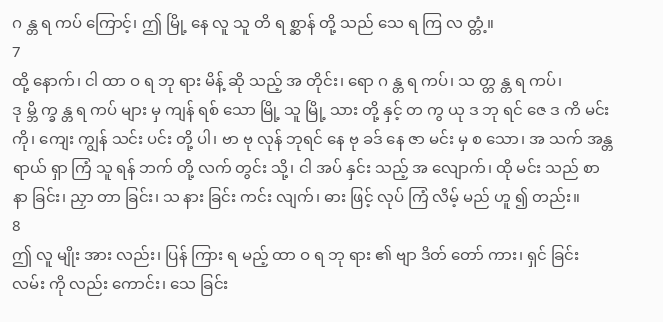ဂ န္တ ရ ကပ် ကြောင့်၊ ဤ မြို့ နေ လူ သူ တိ ရ စ္ဆာန် တို့ သည် သေ ရ ကြ လ တ္တံ့။
7
ထို့ နောက်၊ ငါ ထာ ဝ ရ ဘု ရား မိန့် ဆို သည့် အ တိုင်း၊ ရော ဂ န္တ ရ ကပ်၊ သ တ္တ န္တ ရ ကပ်၊ ဒု မ္ဘိ က္ခ န္တ ရ ကပ် များ မှ ကျန် ရစ် သော မြို့ သူ မြို့ သား တို့ နှင့် တ ကွ ယု ဒ ဘု ရင် ဇေ ဒ ကိ မင်း ကို၊ ကျေး ကျွန် သင်း ပင်း တို့ ပါ၊ ဗာ ဗု လုန် ဘုရင် နေ ဗု ခဒ် နေ ဇာ မင်း မှ စ သော၊ အ သက် အန္တ ရာယ် ရှာ ကြံ သူ ရန် ဘက် တို့ လက် တွင်း သို့၊ ငါ အပ် နှင်း သည့် အ လျောက်၊ ထို မင်း သည် စာ နာ ခြင်း၊ ညှာ တာ ခြင်း၊ သ နား ခြင်း ကင်း လျက်၊ ဓား ဖြင့် လုပ် ကြံ လိမ့် မည် ဟူ ၍ တည်း။
8
ဤ လူ မျိုး အား လည်း၊ ပြန် ကြား ရ မည့် ထာ ဝ ရ ဘု ရား ၏ ဗျာ ဒိတ် တော် ကား၊ ရှင် ခြင်း လမ်း ကို လည်း ကောင်း၊ သေ ခြင်း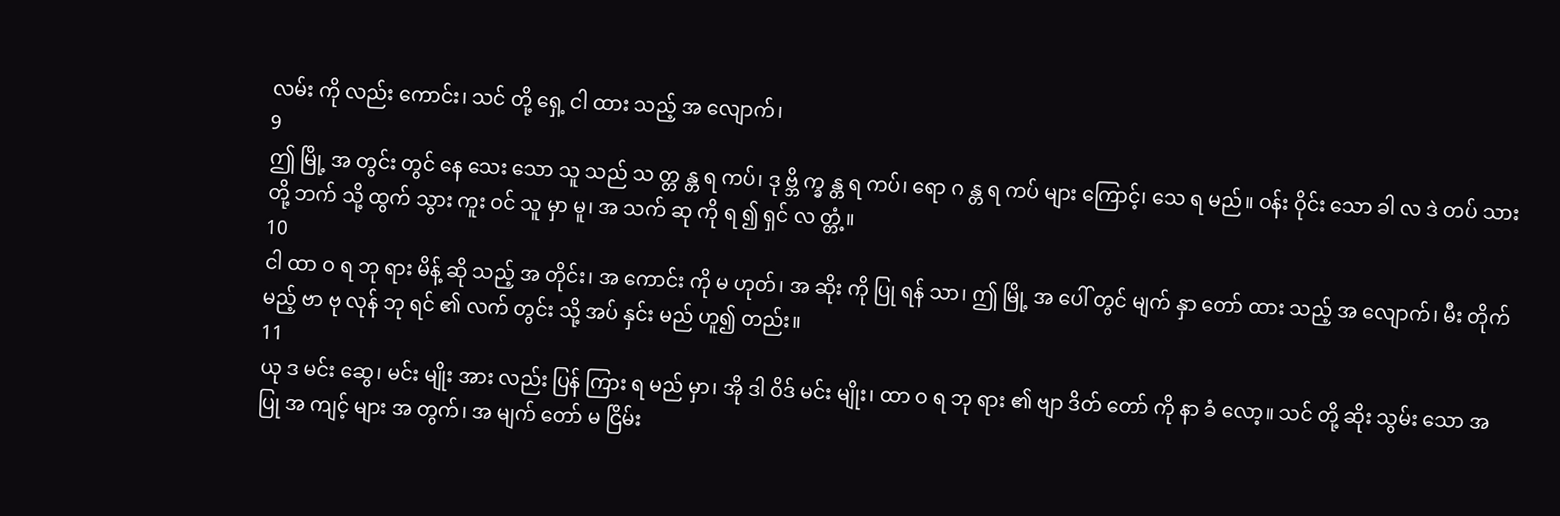လမ်း ကို လည်း ကောင်း၊ သင် တို့ ရှေ့ ငါ ထား သည့် အ လျောက်၊
9
ဤ မြို့ အ တွင်း တွင် နေ သေး သော သူ သည် သ တ္တ န္တ ရ ကပ်၊ ဒု ဗ္ဘိ က္ခ န္တ ရ ကပ်၊ ရော ဂ န္တ ရ ကပ် များ ကြောင့်၊ သေ ရ မည်။ ဝန်း ဝိုင်း သော ခါ လ ဒဲ တပ် သား တို့ ဘက် သို့ ထွက် သွား ကူး ဝင် သူ မှာ မူ၊ အ သက် ဆု ကို ရ ၍ ရှင် လ တ္တံ့။
10
ငါ ထာ ဝ ရ ဘု ရား မိန့် ဆို သည့် အ တိုင်း၊ အ ကောင်း ကို မ ဟုတ်၊ အ ဆိုး ကို ပြု ရန် သာ၊ ဤ မြို့ အ ပေါ် တွင် မျက် နှာ တော် ထား သည့် အ လျောက်၊ မီး တိုက် မည့် ဗာ ဗု လုန် ဘု ရင် ၏ လက် တွင်း သို့ အပ် နှင်း မည် ဟူ၍ တည်း။
11
ယု ဒ မင်း ဆွေ၊ မင်း မျိုး အား လည်း ပြန် ကြား ရ မည် မှာ၊ အို ဒါ ဝိဒ် မင်း မျိုး၊ ထာ ဝ ရ ဘု ရား ၏ ဗျာ ဒိတ် တော် ကို နာ ခံ လော့။ သင် တို့ ဆိုး သွမ်း သော အ ပြု အ ကျင့် များ အ တွက်၊ အ မျက် တော် မ ငြိမ်း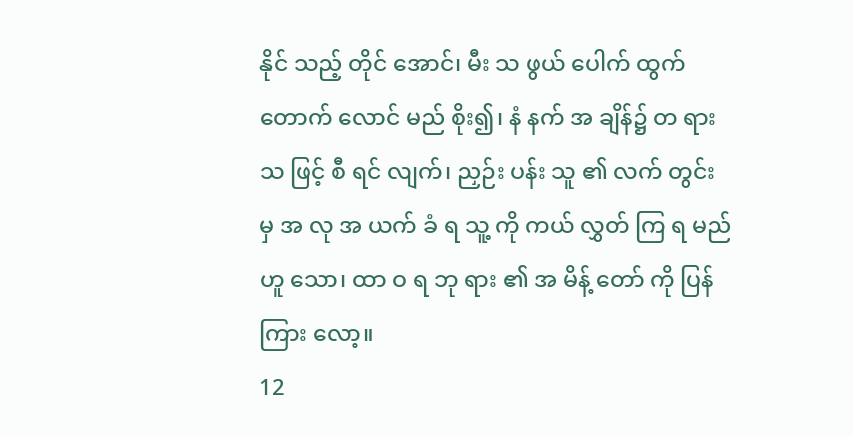နိုင် သည့် တိုင် အောင်၊ မီး သ ဖွယ် ပေါက် ထွက် တောက် လောင် မည် စိုး၍၊ နံ နက် အ ချိန်၌ တ ရား သ ဖြင့် စီ ရင် လျက်၊ ညှဉ်း ပန်း သူ ၏ လက် တွင်း မှ အ လု အ ယက် ခံ ရ သူ့ ကို ကယ် လွှတ် ကြ ရ မည် ဟူ သော၊ ထာ ဝ ရ ဘု ရား ၏ အ မိန့် တော် ကို ပြန် ကြား လော့။
12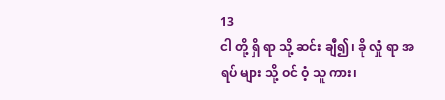13
ငါ တို့ ရှိ ရာ သို့ ဆင်း ချီ၍၊ ခို လှုံ ရာ အ ရပ် များ သို့ ဝင် ဝံ့ သူ ကား၊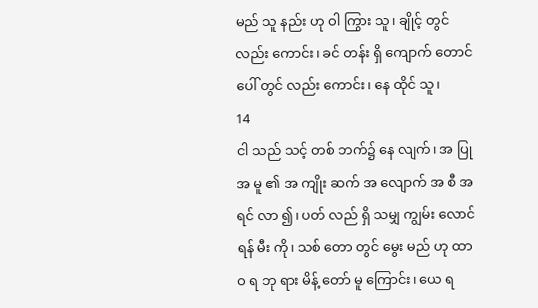မည် သူ နည်း ဟု ဝါ ကြွား သူ၊ ချိုင့် တွင် လည်း ကောင်း၊ ခင် တန်း ရှိ ကျောက် တောင် ပေါ် တွင် လည်း ကောင်း၊ နေ ထိုင် သူ၊
14
ငါ သည် သင့် တစ် ဘက်၌ နေ လျက်၊ အ ပြု အ မူ ၏ အ ကျိုး ဆက် အ လျောက် အ စီ အ ရင် လာ ၍၊ ပတ် လည် ရှိ သမျှ ကျွမ်း လောင် ရန် မီး ကို၊ သစ် တော တွင် မွေး မည် ဟု ထာ ဝ ရ ဘု ရား မိန့် တော် မူ ကြောင်း၊ ယေ ရ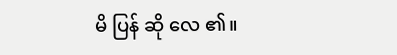မိ ပြန် ဆို လေ ၏။